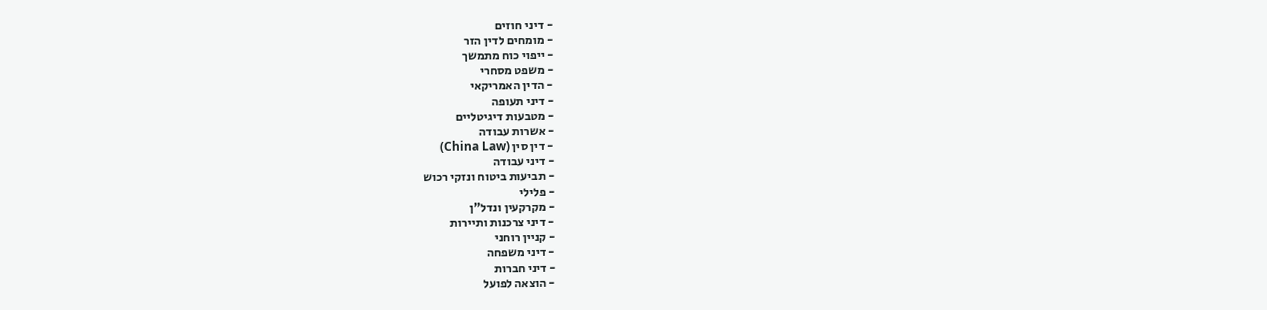- דיני חוזים
- מומחים לדין הזר
- ייפוי כוח מתמשך
- משפט מסחרי
- הדין האמריקאי
- דיני תעופה
- מטבעות דיגיטליים
- אשרות עבודה
- דין סין (China Law)
- דיני עבודה
- תביעות ביטוח ונזקי רכוש
- פלילי
- מקרקעין ונדל"ן
- דיני צרכנות ותיירות
- קניין רוחני
- דיני משפחה
- דיני חברות
- הוצאה לפועל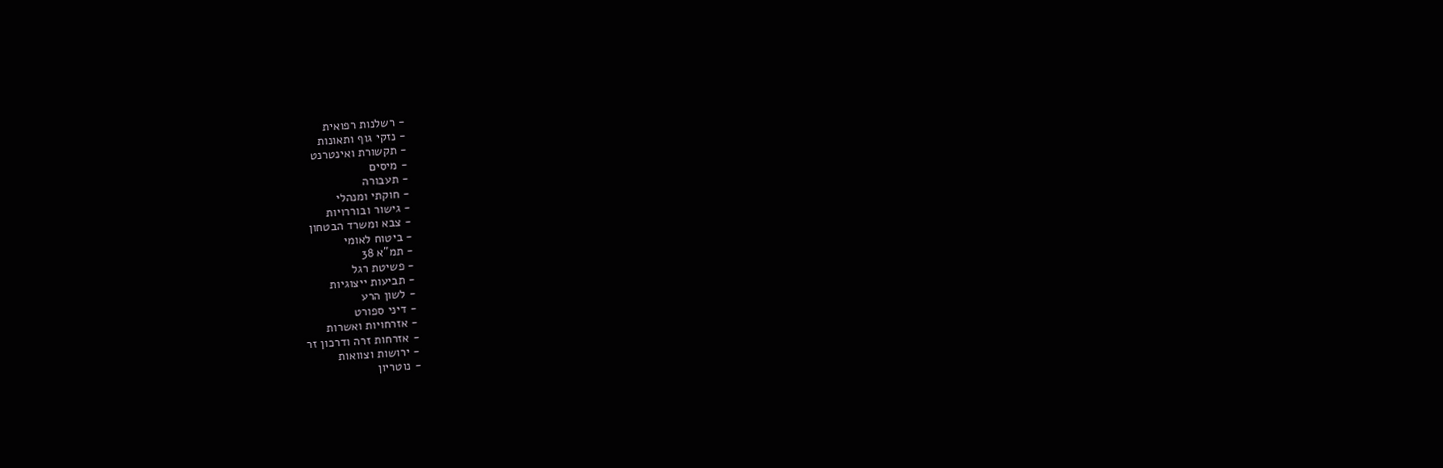- רשלנות רפואית
- נזקי גוף ותאונות
- תקשורת ואינטרנט
- מיסים
- תעבורה
- חוקתי ומנהלי
- גישור ובוררויות
- צבא ומשרד הבטחון
- ביטוח לאומי
- תמ"א 38
- פשיטת רגל
- תביעות ייצוגיות
- לשון הרע
- דיני ספורט
- אזרחויות ואשרות
- אזרחות זרה ודרכון זר
- ירושות וצוואות
- נוטריון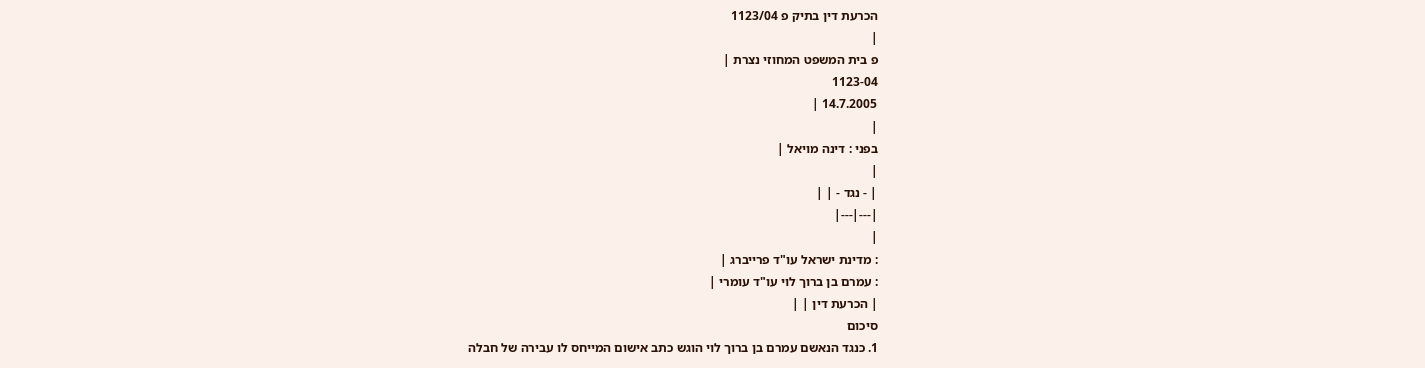הכרעת דין בתיק פ 1123/04
|
פ בית המשפט המחוזי נצרת |
1123-04
14.7.2005 |
|
בפני : דינה מויאל |
|
| - נגד - | |
|---|---|
|
: מדינת ישראל עו"ד פרייברג |
: עמרם בן ברוך לוי עו"ד עומרי |
| הכרעת דין | |
סיכום
1. כנגד הנאשם עמרם בן ברוך לוי הוגש כתב אישום המייחס לו עבירה של חבלה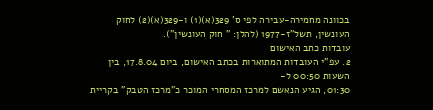בכוונה מחמירה-עבירה לפי ס' 329(א)(1) ו-329(א)(2) לחוק העונשין, תשל"ז-1977 (להלן: " חוק העונשין").
עובדות כתב האישום
2. עפ"י העובדות המתוארות בכתב האישום, ביום 17.8.04, בין השעות 00:50 ל-
01:30, הגיע הנאשם למרכז המסחרי המוכר כ"מרכז הטבק" בקריית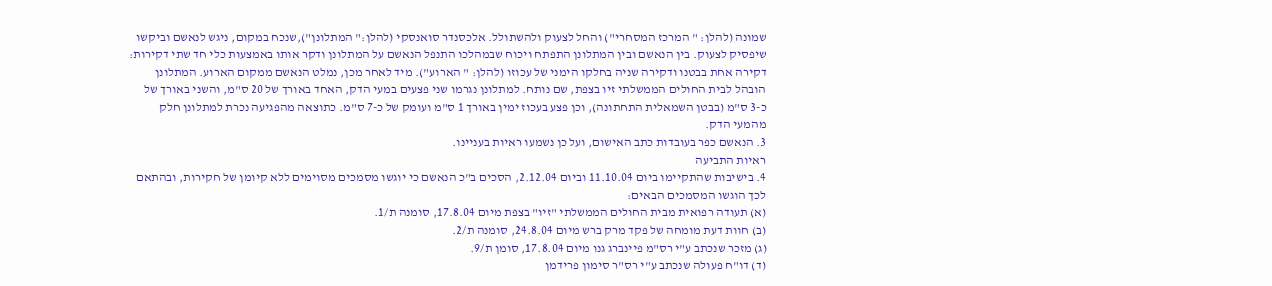שמונה (להלן: " המרכז המסחרי") והחל לצעוק ולהשתולל. אלכסנדר סואנסקי (להלן:" המתלונן"),שנכח במקום, ניגש לנאשם וביקשו שיפסיק לצעוק. בין הנאשם ובין המתלונן התפתח ויכוח שבמהלכו התנפל הנאשם על המתלונן ודקר אותו באמצעות כלי חד שתי דקירות: דקירה אחת בבטנו ודקירה שניה בחלקו הימני של עכוזו (להלן: " הארוע"). מיד לאחר מכן, נמלט הנאשם ממקום הארוע. המתלונן הובהל לבית החולים הממשלתי זיו בצפת, שם נותח. למתלונן נגרמו שני פצעים במעי הדק, האחד באורך של 20 ס"מ, והשני באורך של כ-3 ס"מ (בבטן השמאלית התחתונה), וכן פצע בעכוז ימין באורך 1 ס"מ ועומק של כ-7 ס"מ. כתוצאה מהפגיעה נכרת למתלונן חלק מהמעי הדק.
3. הנאשם כפר בעובדות כתב האישום, ועל כן נשמעו ראיות בעניינו.
ראיות התביעה
4. בישיבות שהתקיימו ביום 11.10.04 וביום 2.12.04, הסכים ב"כ הנאשם כי יוגשו מסמכים מסוימים ללא קיומן של חקירות, ובהתאם לכך הוגשו המסמכים הבאים:
(א) תעודה רפואית מבית החולים הממשלתי "זיו" בצפת מיום 17.8.04, סומנה ת/1.
(ב) חוות דעת מומחה של פקד מרק ברש מיום 24.8.04, סומנה ת/2.
(ג) מזכר שנכתב ע"י רס"מ פיינברג גנו מיום 17.8.04, סומן ת/9.
(ד) דו"ח פעולה שנכתב ע"י רס"ר סימון פרידמן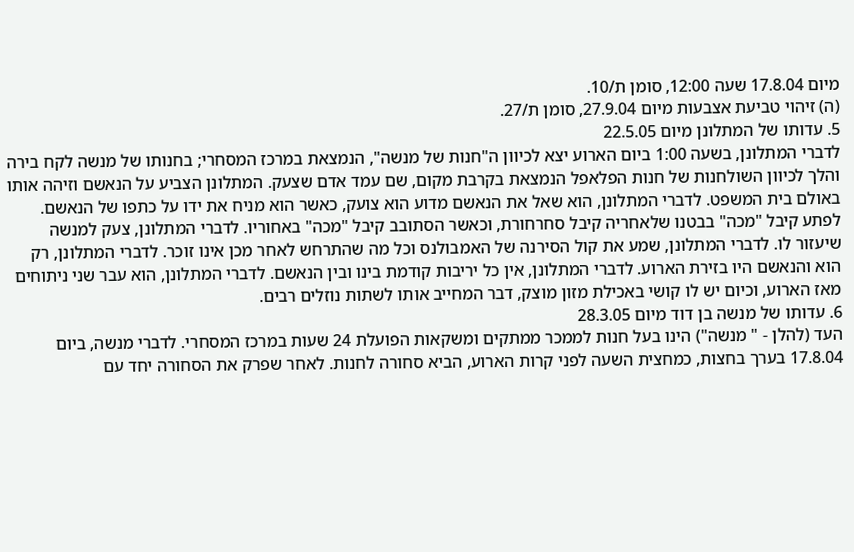מיום 17.8.04 שעה 12:00, סומן ת/10.
(ה) זיהוי טביעת אצבעות מיום 27.9.04, סומן ת/27.
5. עדותו של המתלונן מיום 22.5.05
לדברי המתלונן, בשעה 1:00 ביום הארוע יצא לכיוון ה"חנות של מנשה", הנמצאת במרכז המסחרי; בחנותו של מנשה לקח בירה והלך לכיוון השולחנות של חנות הפלאפל הנמצאת בקרבת מקום, שם עמד אדם שצעק. המתלונן הצביע על הנאשם וזיהה אותו באולם בית המשפט. לדברי המתלונן, הוא שאל את הנאשם מדוע הוא צועק, כאשר הוא מניח את ידו על כתפו של הנאשם. לפתע קיבל "מכה" בבטנו שלאחריה קיבל סחרחורת, וכאשר הסתובב קיבל "מכה" באחוריו. לדברי המתלונן, צעק למנשה שיעזור לו. לדברי המתלונן, שמע את קול הסירנה של האמבולנס וכל מה שהתרחש לאחר מכן אינו זוכר. לדברי המתלונן, רק הוא והנאשם היו בזירת הארוע. לדברי המתלונן, אין כל יריבות קודמת בינו ובין הנאשם. לדברי המתלונן, הוא עבר שני ניתוחים מאז הארוע, וכיום יש לו קושי באכילת מזון מוצק, דבר המחייב אותו לשתות נוזלים רבים.
6. עדותו של מנשה בן דוד מיום 28.3.05
העד (להלן - " מנשה") הינו בעל חנות לממכר ממתקים ומשקאות הפועלת 24 שעות במרכז המסחרי. לדברי מנשה, ביום 17.8.04 בערך בחצות, כמחצית השעה לפני קרות הארוע, הביא סחורה לחנות. לאחר שפרק את הסחורה יחד עם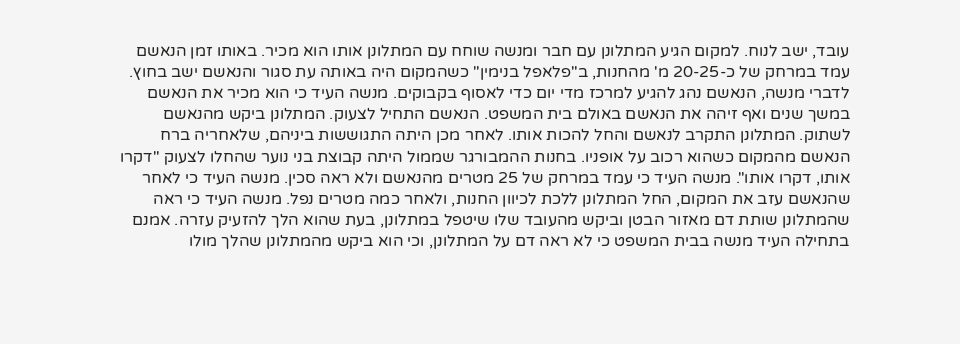עובד, ישב לנוח. למקום הגיע המתלונן עם חבר ומנשה שוחח עם המתלונן אותו הוא מכיר. באותו זמן הנאשם עמד במרחק של כ-20-25 מ' מהחנות, ב"פלאפל בנימין" כשהמקום היה באותה עת סגור והנאשם ישב בחוץ. לדברי מנשה, הנאשם נהג להגיע למרכז מדי יום כדי לאסוף בקבוקים. מנשה העיד כי הוא מכיר את הנאשם במשך שנים ואף זיהה את הנאשם באולם בית המשפט. הנאשם התחיל לצעוק. המתלונן ביקש מהנאשם לשתוק. המתלונן התקרב לנאשם והחל להכות אותו. לאחר מכן היתה התגוששות ביניהם, שלאחריה ברח הנאשם מהמקום כשהוא רכוב על אופניו. בחנות ההמבורגר שממול היתה קבוצת בני נוער שהחלו לצעוק "דקרו אותו, דקרו אותו". מנשה העיד כי עמד במרחק של 25 מטרים מהנאשם ולא ראה סכין. מנשה העיד כי לאחר שהנאשם עזב את המקום, החל המתלונן ללכת לכיוון החנות, ולאחר כמה מטרים נפל. מנשה העיד כי ראה שהמתלונן שותת דם מאזור הבטן וביקש מהעובד שלו שיטפל במתלונן, בעת שהוא הלך להזעיק עזרה. אמנם בתחילה העיד מנשה בבית המשפט כי לא ראה דם על המתלונן, וכי הוא ביקש מהמתלונן שהלך מולו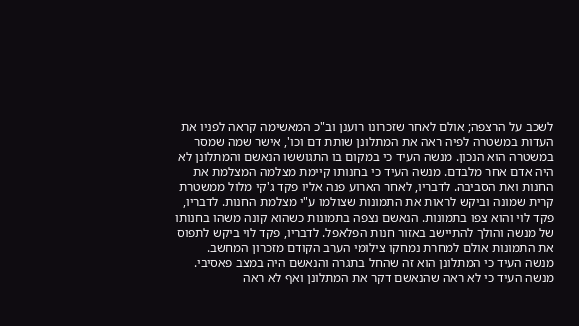לשכב על הרצפה; אולם לאחר שזכרונו רוענן וב"כ המאשימה קראה לפניו את העדות במשטרה לפיה ראה את המתלונן שותת דם וכו', אישר שמה שמסר במשטרה הוא הנכון. מנשה העיד כי במקום בו התגוששו הנאשם והמתלונן לא היה אדם אחר מלבדם. מנשה העיד כי בחנותו קיימת מצלמה המצלמת את החנות ואת הסביבה. לדבריו, לאחר הארוע פנה אליו פקד ג'קי מלול ממשטרת קרית שמונה וביקש לראות את התמונות שצולמו ע"י מצלמת החנות. לדבריו, פקד לוי והוא צפו בתמונות. הנאשם נצפה בתמונות כשהוא קונה משהו בחנותו של מנשה והולך להתיישב באזור חנות הפלאפל. לדבריו, פקד לוי ביקש לתפוס את התמונות אולם למחרת נמחקו צילומי הערב הקודם מזכרון המחשב.
מנשה העיד כי המתלונן הוא זה שהחל בתגרה והנאשם היה במצב פאסיבי. מנשה העיד כי לא ראה שהנאשם דקר את המתלונן ואף לא ראה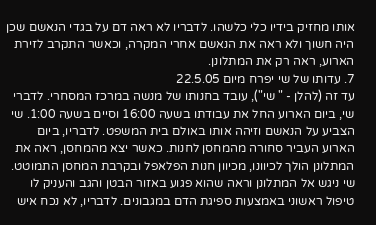אותו מחזיק בידיו כלי כלשהו. לדבריו לא ראה דם על בגדי הנאשם שכן היה חשוך ולא ראה את הנאשם אחרי המקרה, וכאשר התקרב לזירת הארוע, ראה רק את המתלונן.
7. עדותו של שי יפרח מיום 22.5.05
עד זה (להלן - " שי"), עובד בחנותו של מנשה במרכז המסחרי. לדברי שי, ביום הארוע החל את עבודתו בשעה 16:00 וסיים בשעה 1:00. שי הצביע על הנאשם וזיהה אותו באולם בית המשפט. לדבריו, ביום הארוע העביר סחורה מהמחסן לחנות. כאשר יצא מהמחסן, ראה את המתלונן הולך לכיוונו, מכיוון חנות הפלאפל ובקרבת המחסן התמוטט. שי ניגש אל המתלונן וראה שהוא פגוע באזור הבטן והגב והעניק לו טיפול ראשוני באמצעות ספיגת הדם במגבונים. לדבריו, לא נכח איש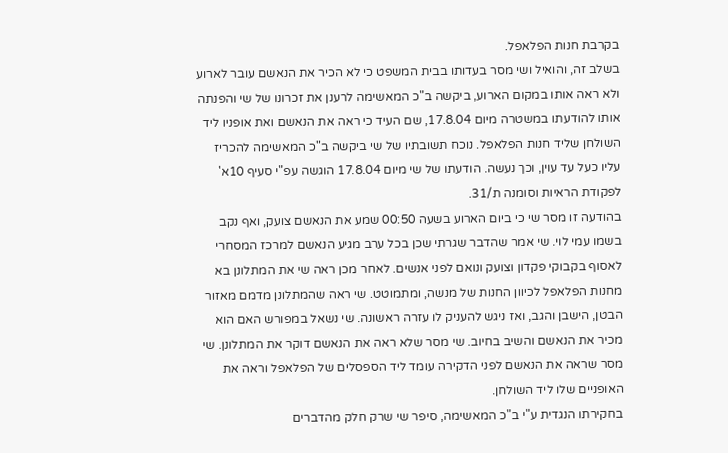בקרבת חנות הפלאפל.
בשלב זה, והואיל ושי מסר בעדותו בבית המשפט כי לא הכיר את הנאשם עובר לארוע ולא ראה אותו במקום הארוע, ביקשה ב"כ המאשימה לרענן את זכרונו של שי והפנתה אותו להודעתו במשטרה מיום 17.8.04, שם העיד כי ראה את הנאשם ואת אופניו ליד השולחן שליד חנות הפלאפל. נוכח תשובתיו של שי ביקשה ב"כ המאשימה להכריז עליו כעל עד עוין, וכך נעשה. הודעתו של שי מיום 17.8.04 הוגשה עפ"י סעיף 10א' לפקודת הראיות וסומנה ת/31.
בהודעה זו מסר שי כי ביום הארוע בשעה 00:50 שמע את הנאשם צועק, ואף נקב בשמו עמי לוי. שי אמר שהדבר שגרתי שכן בכל ערב מגיע הנאשם למרכז המסחרי לאסוף בקבוקי פקדון וצועק ונואם לפני אנשים. לאחר מכן ראה שי את המתלונן בא מחנות הפלאפל לכיוון החנות של מנשה, ומתמוטט. שי ראה שהמתלונן מדמם מאזור הבטן, הישבן והגב, ואז ניגש להעניק לו עזרה ראשונה. שי נשאל במפורש האם הוא מכיר את הנאשם והשיב בחיוב. שי מסר שלא ראה את הנאשם דוקר את המתלונן. שי מסר שראה את הנאשם לפני הדקירה עומד ליד הספסלים של הפלאפל וראה את האופניים שלו ליד השולחן.
בחקירתו הנגדית ע"י ב"כ המאשימה, סיפר שי שרק חלק מהדברים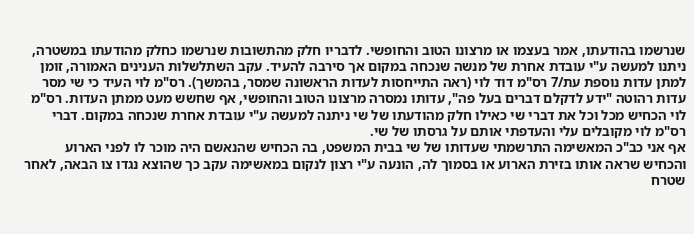שנרשמו בהודעתו, אמר בעצמו או מרצונו הטוב והחופשי. לדבריו חלק מהתשובות שנרשמו כחלק מהודעתו במשטרה, ניתנו למעשה ע"י עובדת אחרת של מנשה שנכחה במקום אך סירבה להעיד. עקב השתלשלות הענינים האמורה, זומן למתן עדות נוספת עת/7 רס"מ דוד לוי (ראה התייחסות לעדות הראשונה שמסר, בהמשך). רס"מ לוי העיד כי שי מסר עדות רהוטה "ידע לדקלם דברים בעל פה", עדותו נמסרה מרצונו הטוב והחופשי, אף שחשש מעט ממתן העדות. רס"מ לוי הכחיש מכל וכל את דברי שי כאילו חלק מהודעתו של שי ניתנה למעשה ע"י עובדת אחרת שנכחה במקום. דברי רס"מ לוי מקובלים עלי והעדפתי אותם על גרסתו של שי.
אף אני כב"כ המאשימה התרשמתי שעדותו של שי בבית המשפט, בה הכחיש שהנאשם היה מוכר לו לפני הארוע והכחיש שראה אותו בזירת הארוע או בסמוך לה, הונעה ע"י רצון לנקום במאשימה עקב כך שהוצא נגדו צו הבאה, לאחר שטרח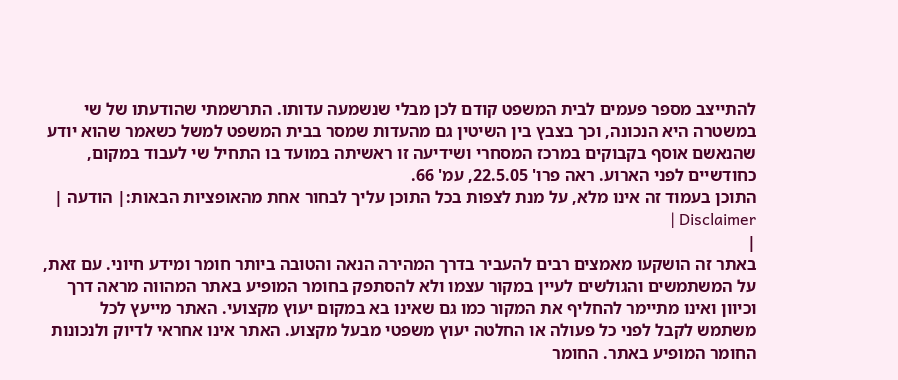להתייצב מספר פעמים לבית המשפט קודם לכן מבלי שנשמעה עדותו. התרשמתי שהודעתו של שי במשטרה היא הנכונה, וכך בצבץ בין השיטין גם מהעדות שמסר בבית המשפט למשל כשאמר שהוא יודע שהנאשם אוסף בקבוקים במרכז המסחרי ושידיעה זו ראשיתה במועד בו התחיל שי לעבוד במקום, כחודשיים לפני הארוע. ראה פרו' 22.5.05, עמ' 66.
התוכן בעמוד זה אינו מלא, על מנת לצפות בכל התוכן עליך לבחור אחת מהאופציות הבאות:| הודעה | Disclaimer |
|
באתר זה הושקעו מאמצים רבים להעביר בדרך המהירה הנאה והטובה ביותר חומר ומידע חיוני. עם זאת, על המשתמשים והגולשים לעיין במקור עצמו ולא להסתפק בחומר המופיע באתר המהווה מראה דרך וכיוון ואינו מתיימר להחליף את המקור כמו גם שאינו בא במקום יעוץ מקצועי. האתר מייעץ לכל משתמש לקבל לפני כל פעולה או החלטה יעוץ משפטי מבעל מקצוע. האתר אינו אחראי לדיוק ולנכונות החומר המופיע באתר. החומר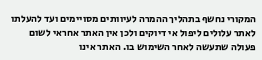המקורי נחשף בתהליך ההמרה לעיוותים מסויימים ועד להעלתו לאתר עלולים ליפול אי דיוקים ולכן אין האתר אחראי לשום פעולה שתעשה לאחר השימוש בו. האתר אינו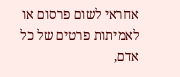אחראי לשום פרסום או לאמיתות פרטים של כל אדם,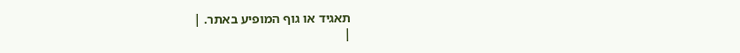תאגיד או גוף המופיע באתר. |
|